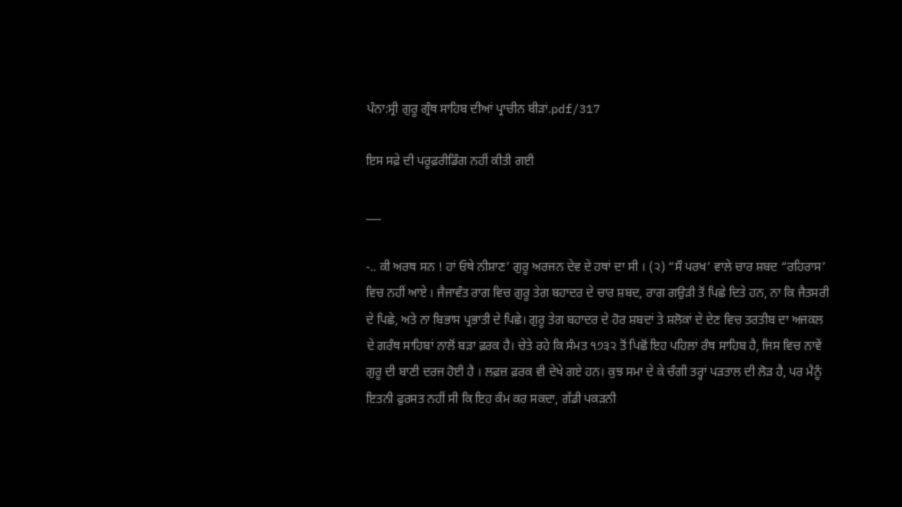ਪੰਨਾ:ਸ੍ਰੀ ਗੁਰੂ ਗ੍ਰੰਥ ਸਾਹਿਬ ਦੀਆਂ ਪ੍ਰਾਚੀਨ ਬੀੜਾਂ.pdf/317

ਇਸ ਸਫ਼ੇ ਦੀ ਪਰੂਫ਼ਰੀਡਿੰਗ ਨਹੀਂ ਕੀਤੀ ਗਈ

___

-.. ਕੀ ਅਰਥ ਸਨ ! ਹਾਂ ਓਥੇ ਨੀਸ਼ਾਣ’ ਗੁਰੂ ਅਰਜਨ ਦੇਵ ਦੇ ਹਥਾਂ ਦਾ ਸੀ । (੨) “ਸੌ ਪਰਖ’ ਵਾਲੇ ਚਾਰ ਸ਼ਬਦ “ਰਹਿਰਾਸ’ ਵਿਚ ਨਹੀਂ ਆਏ । ਜੈਜਾਵੰਤ ਰਾਗ ਵਿਚ ਗੁਰੂ ਤੇਗ ਬਹਾਦਰ ਦੇ ਚਾਰ ਸ਼ਬਦ, ਰਾਗ ਗਉੜੀ ਤੋਂ ਪਿਛੇ ਦਿਤੇ ਹਨ, ਨਾ ਕਿ ਜੈਤਸਰੀ ਦੇ ਪਿਛੇ, ਅਤੇ ਨਾ ਬਿਭਾਸ ਪ੍ਰਭਾਤੀ ਦੇ ਪਿਛੇ। ਗੁਰੂ ਤੇਗ ਬਹਾਦਰ ਦੇ ਹੋਰ ਸ਼ਬਦਾਂ ਤੇ ਸ਼ਲੋਕਾਂ ਦੇ ਦੇਣ ਵਿਚ ਤਰਤੀਬ ਦਾ ਅਜਕਲ ਦੇ ਗਰੰਥ ਸਾਹਿਬਾਂ ਨਾਲੋਂ ਬੜਾ ਫ਼ਰਕ ਹੈ। ਚੇਤੇ ਰਹੇ ਕਿ ਸੰਮਤ ੧੭੩੨ ਤੋਂ ਪਿਛੋਂ ਇਹ ਪਹਿਲਾਂ ਰੰਥ ਸਾਹਿਬ ਹੈ, ਜਿਸ ਵਿਚ ਨਾਵੇਂ ਗੁਰੂ ਦੀ ਬਾਣੀ ਦਰਜ ਹੋਈ ਹੈ । ਲਫ਼ਜ਼ ਫ਼ਰਕ ਵੀ ਦੇਖੇ ਗਏ ਹਨ। ਕੁਝ ਸਮਾ ਦੇ ਕੇ ਚੰਗੀ ਤਰ੍ਹਾਂ ਪੜਤਾਲ ਦੀ ਲੋੜ ਹੈ, ਪਰ ਮੈਨੂੰ ਇਤਨੀ ਫੁਰਸਤ ਨਹੀਂ ਸੀ ਕਿ ਇਹ ਕੰਮ ਕਰ ਸਕਦਾ, ਗੱਡੀ ਪਕੜਨੀ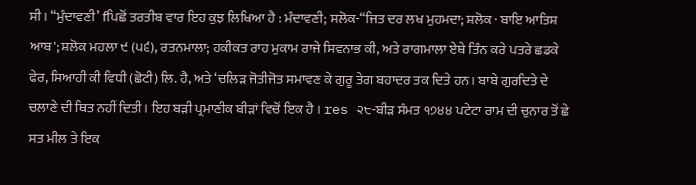ਸੀ। “ਮੁੰਦਾਵਣੀ’ fਪਿਛੋਂ ਤਰਤੀਬ ਵਾਰ ਇਹ ਕੁਝ ਲਿਖਿਆ ਹੈ : ਮੰਦਾਵਣੀ; ਸਲੋਕ-“ਜਿਤ ਦਰ ਲਖ ਮੁਹਮਦਾ; ਸ਼ਲੋਕ · ਬਾਇ ਆਤਿਸ਼ ਆਬ'; ਸ਼ਲੋਕ ਮਹਲਾ ੯ (੫੬), ਰਤਨਮਾਲਾ; ਹਕੀਕਤ ਰਾਹ ਮੁਕਾਮ ਰਾਜੇ ਸਿਵਨਾਭ ਕੀ, ਅਤੇ ਰਾਗਮਾਲਾ ਏਥੇ ਤਿੰਨ ਕਰੇ ਪਤਰੇ ਛਡਕੇ ਫੇਰ, ਸਿਆਹੀ ਕੀ ਵਿਧੀ (ਛੋਟੀ) ਲਿ. ਹੈ, ਅਤੇ ‘ਚਲਿੜ ਜੋਤੀਜੋਤ ਸਮਾਵਣ ਕੇ ਗੁਰੂ ਤੇਗ ਬਹਾਦਰ ਤਕ ਦਿਤੇ ਹਨ। ਬਾਬੇ ਗੁਰਦਿਤੇ ਦੇ ਚਲਾਣੇ ਦੀ ਥਿਤ ਨਹੀਂ ਦਿਤੀ । ਇਹ ਬੜੀ ਪ੍ਰਮਾਣੀਕ ਬੀੜਾਂ ਵਿਚੋਂ ਇਕ ਹੈ । res ੨੮-ਬੀੜ ਸੰਮਤ ੧੭੪੪ ਪਟੇਟਾ ਰਾਮ ਦੀ ਚੁਨਾਰ ਤੋਂ ਛੇ ਸਤ ਮੀਲ ਤੇ ਇਕ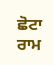ਛੋਟਾ ਰਾਮ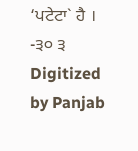‘ਪਟੇਟਾ` ਹੈ । -੩੦ ੩ Digitized by Panjab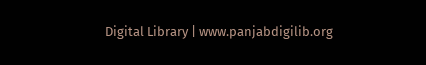Digital Library | www.panjabdigilib.org